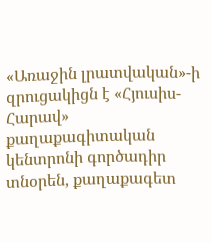«Առաջին լրատվական»-ի զրուցակիցն է «Հյուսիս-Հարավ» քաղաքագիտական կենտրոնի գործադիր տնօրեն, քաղաքագետ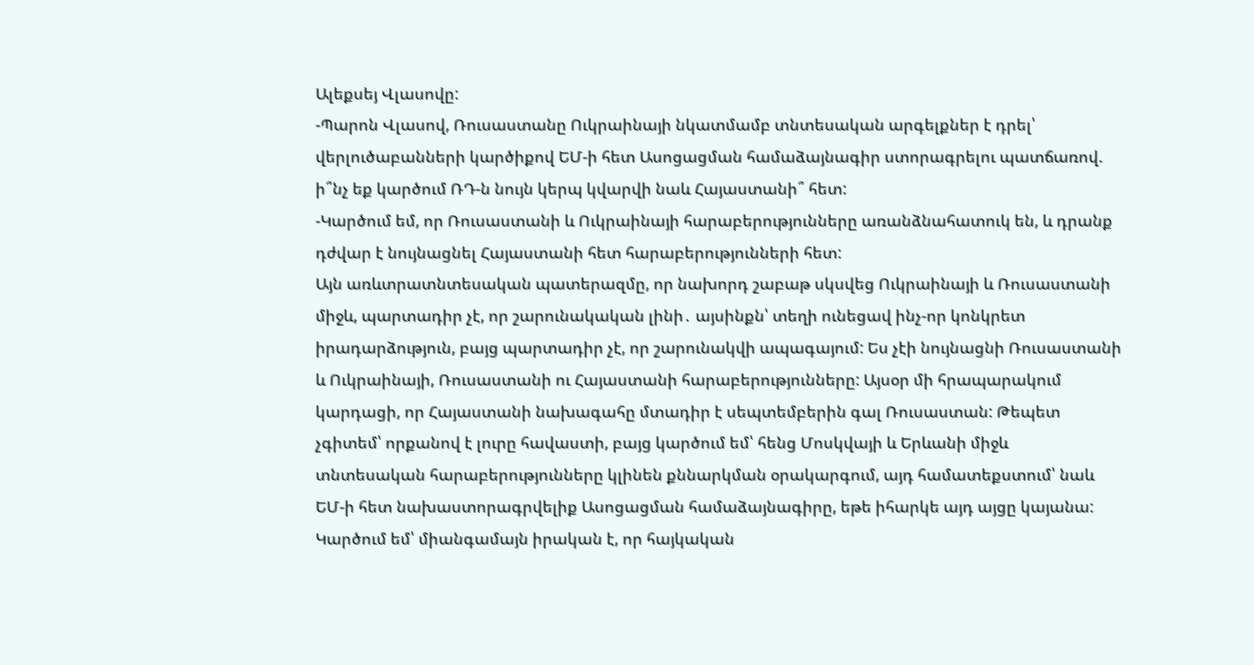Ալեքսեյ Վլասովը:
-Պարոն Վլասով, Ռուսաստանը Ուկրաինայի նկատմամբ տնտեսական արգելքներ է դրել՝ վերլուծաբանների կարծիքով ԵՄ-ի հետ Ասոցացման համաձայնագիր ստորագրելու պատճառով. ի՞նչ եք կարծում ՌԴ-ն նույն կերպ կվարվի նաև Հայաստանի՞ հետ:
-Կարծում եմ, որ Ռուսաստանի և Ուկրաինայի հարաբերությունները առանձնահատուկ են, և դրանք դժվար է նույնացնել Հայաստանի հետ հարաբերությունների հետ:
Այն առևտրատնտեսական պատերազմը, որ նախորդ շաբաթ սկսվեց Ուկրաինայի և Ռուսաստանի միջև, պարտադիր չէ, որ շարունակական լինի․ այսինքն՝ տեղի ունեցավ ինչ-որ կոնկրետ իրադարձություն, բայց պարտադիր չէ, որ շարունակվի ապագայում: Ես չէի նույնացնի Ռուսաստանի և Ուկրաինայի, Ռուսաստանի ու Հայաստանի հարաբերությունները: Այսօր մի հրապարակում կարդացի, որ Հայաստանի նախագահը մտադիր է սեպտեմբերին գալ Ռուսաստան: Թեպետ չգիտեմ՝ որքանով է լուրը հավաստի, բայց կարծում եմ՝ հենց Մոսկվայի և Երևանի միջև տնտեսական հարաբերությունները կլինեն քննարկման օրակարգում, այդ համատեքստում՝ նաև ԵՄ-ի հետ նախաստորագրվելիք Ասոցացման համաձայնագիրը, եթե իհարկե այդ այցը կայանա:
Կարծում եմ՝ միանգամայն իրական է, որ հայկական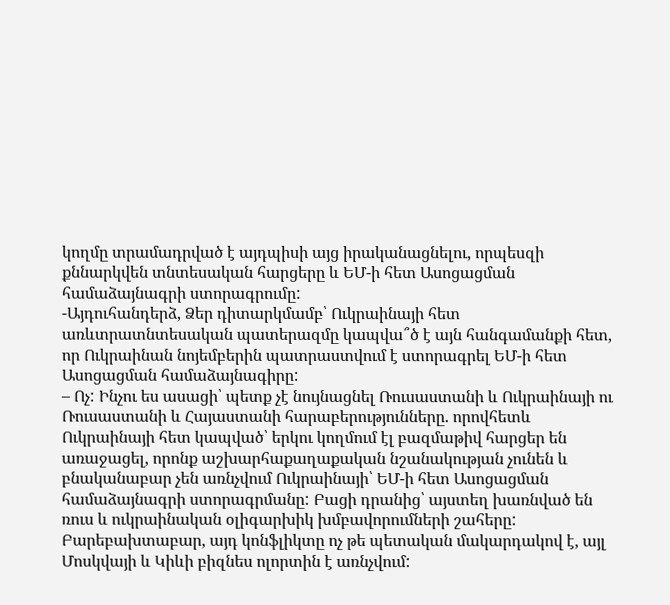կողմը տրամադրված է այդպիսի այց իրականացնելու, որպեսզի քննարկվեն տնտեսական հարցերը և ԵՄ-ի հետ Ասոցացման համաձայնագրի ստորագրումը:
-Այդուհանդերձ, Ձեր դիտարկմամբ՝ Ուկրաինայի հետ առևտրատնտեսական պատերազմը կապվա՞ծ է այն հանգամանքի հետ, որ Ուկրաինան նոյեմբերին պատրաստվում է ստորագրել ԵՄ-ի հետ Ասոցացման համաձայնագիրը:
– Ոչ: Ինչու ես ասացի՝ պետք չէ նույնացնել Ռուսաստանի և Ուկրաինայի ու Ռուսաստանի և Հայաստանի հարաբերությունները. որովհետև Ուկրաինայի հետ կապված՝ երկու կողմում էլ բազմաթիվ հարցեր են առաջացել, որոնք աշխարհաքաղաքական նշանակության չունեն և բնականաբար չեն առնչվում Ուկրաինայի՝ ԵՄ-ի հետ Ասոցացման համաձայնագրի ստորագրմանը: Բացի դրանից՝ այստեղ խառնված են ռուս և ուկրաինական օլիգարխիկ խմբավորումների շահերը: Բարեբախտաբար, այդ կոնֆլիկտը ոչ թե պետական մակարդակով է, այլ Մոսկվայի և Կիևի բիզնես ոլորտին է առնչվում: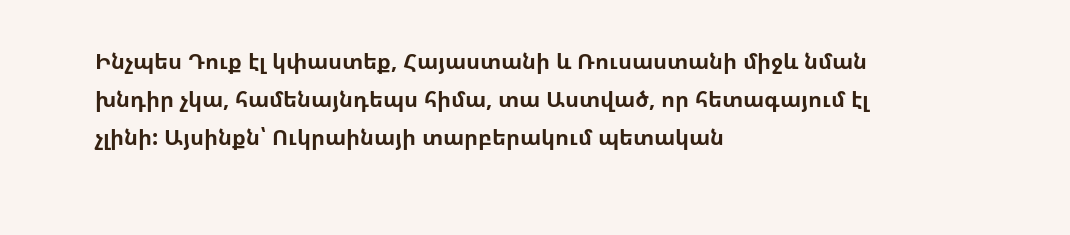Ինչպես Դուք էլ կփաստեք, Հայաստանի և Ռուսաստանի միջև նման խնդիր չկա, համենայնդեպս հիմա, տա Աստված, որ հետագայում էլ չլինի: Այսինքն՝ Ուկրաինայի տարբերակում պետական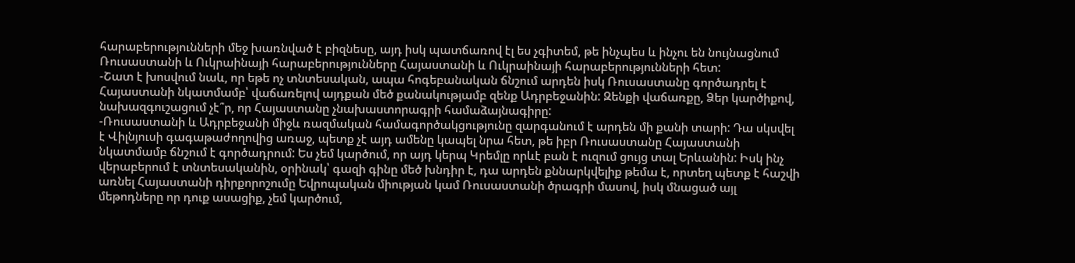հարաբերությունների մեջ խառնված է բիզնեսը, այդ իսկ պատճառով էլ ես չգիտեմ, թե ինչպես և ինչու են նույնացնում Ռուսաստանի և Ուկրաինայի հարաբերությունները Հայաստանի և Ուկրաինայի հարաբերությունների հետ:
-Շատ է խոսվում նաև, որ եթե ոչ տնտեսական, ապա հոգեբանական ճնշում արդեն իսկ Ռուսաստանը գործադրել է Հայաստանի նկատմամբ՝ վաճառելով այդքան մեծ քանակությամբ զենք Ադրբեջանին: Զենքի վաճառքը, Ձեր կարծիքով, նախազգուշացում չէ՞ր, որ Հայաստանը չնախաստորագրի համաձայնագիրը:
-Ռուսաստանի և Ադրբեջանի միջև ռազմական համագործակցությունը զարգանում է արդեն մի քանի տարի: Դա սկսվել է Վիլնյուսի գագաթաժողովից առաջ, պետք չէ այդ ամենը կապել նրա հետ, թե իբր Ռուսաստանը Հայաստանի նկատմամբ ճնշում է գործադրում: Ես չեմ կարծում, որ այդ կերպ Կրեմլը որևէ բան է ուզում ցույց տալ Երևանին: Իսկ ինչ վերաբերում է տնտեսականին, օրինակ՝ գազի գինը մեծ խնդիր է, դա արդեն քննարկվելիք թեմա է, որտեղ պետք է հաշվի առնել Հայաստանի դիրքորոշումը Եվրոպական միության կամ Ռուսաստանի ծրագրի մասով, իսկ մնացած այլ մեթոդները որ դուք ասացիք, չեմ կարծում,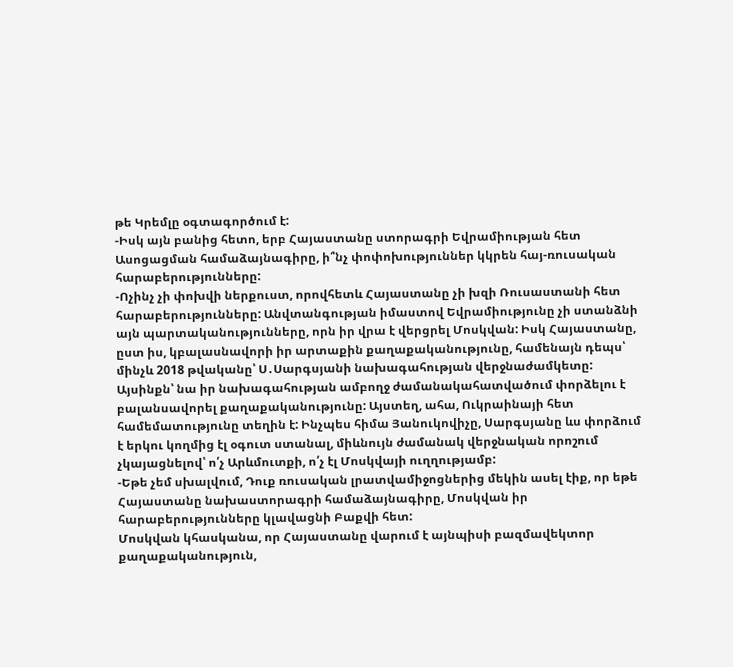թե Կրեմլը օգտագործում է:
-Իսկ այն բանից հետո, երբ Հայաստանը ստորագրի Եվրամիության հետ Ասոցացման համաձայնագիրը, ի՞նչ փոփոխություններ կկրեն հայ-ռուսական հարաբերությունները:
-Ոչինչ չի փոխվի ներքուստ, որովհետև Հայաստանը չի խզի Ռուսաստանի հետ հարաբերությունները: Անվտանգության իմաստով Եվրամիությունը չի ստանձնի այն պարտականությունները, որն իր վրա է վերցրել Մոսկվան: Իսկ Հայաստանը, ըստ իս, կբալասնավորի իր արտաքին քաղաքականությունը, համենայն դեպս՝ մինչև 2018 թվականը՝ Ս․Սարգսյանի նախագահության վերջնաժամկետը: Այսինքն՝ նա իր նախագահության ամբողջ ժամանակահատվածում փորձելու է բալանսավորել քաղաքականությունը: Այստեղ, ահա, Ուկրաինայի հետ համեմատությունը տեղին է: Ինչպես հիմա Յանուկովիչը, Սարգսյանը ևս փորձում է երկու կողմից էլ օգուտ ստանալ, միևնույն ժամանակ վերջնական որոշում չկայացնելով՝ ո՛չ Արևմուտքի, ո՛չ էլ Մոսկվայի ուղղությամբ:
-Եթե չեմ սխալվում, Դուք ռուսական լրատվամիջոցներից մեկին ասել էիք, որ եթե Հայաստանը նախաստորագրի համաձայնագիրը, Մոսկվան իր հարաբերությունները կլավացնի Բաքվի հետ:
Մոսկվան կհասկանա, որ Հայաստանը վարում է այնպիսի բազմավեկտոր քաղաքականություն,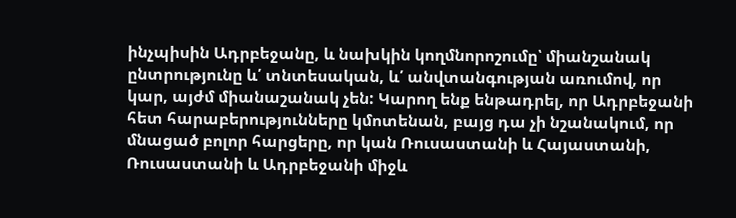ինչպիսին Ադրբեջանը, և նախկին կողմնորոշումը՝ միանշանակ ընտրությունը և՛ տնտեսական, և՛ անվտանգության առումով, որ կար, այժմ միանաշանակ չեն: Կարող ենք ենթադրել, որ Ադրբեջանի հետ հարաբերությունները կմոտենան, բայց դա չի նշանակում, որ մնացած բոլոր հարցերը, որ կան Ռուսաստանի և Հայաստանի, Ռուսաստանի և Ադրբեջանի միջև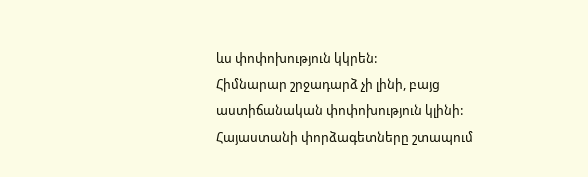ևս փոփոխություն կկրեն:
Հիմնարար շրջադարձ չի լինի, բայց աստիճանական փոփոխություն կլինի: Հայաստանի փորձագետները շտապում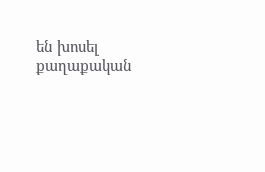են խոսել քաղաքական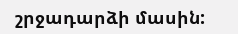շրջադարձի մասին: